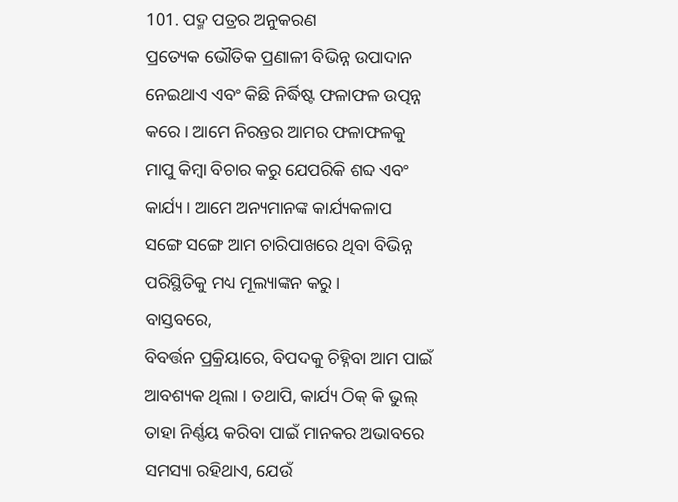101. ପଦ୍ମ ପତ୍ରର ଅନୁକରଣ
ପ୍ରତ୍ୟେକ ଭୌତିକ ପ୍ରଣାଳୀ ବିଭିନ୍ନ ଉପାଦାନ ନେଇଥାଏ ଏବଂ କିଛି ନିର୍ଦ୍ଧିଷ୍ଟ ଫଳାଫଳ ଉତ୍ପନ୍ନ କରେ । ଆମେ ନିରନ୍ତର ଆମର ଫଳାଫଳକୁ
ମାପୁ କିମ୍ବା ବିଚାର କରୁ ଯେପରିକି ଶବ୍ଦ ଏବଂ କାର୍ଯ୍ୟ । ଆମେ ଅନ୍ୟମାନଙ୍କ କାର୍ଯ୍ୟକଳାପ
ସଙ୍ଗେ ସଙ୍ଗେ ଆମ ଚାରିପାଖରେ ଥିବା ବିଭିନ୍ନ ପରିସ୍ଥିତିକୁ ମଧ୍ୟ ମୂଲ୍ୟାଙ୍କନ କରୁ ।
ବାସ୍ତବରେ,
ବିବର୍ତ୍ତନ ପ୍ରକ୍ରିୟାରେ, ବିପଦକୁ ଚିହ୍ନିବା ଆମ ପାଇଁ ଆବଶ୍ୟକ ଥିଲା । ତଥାପି, କାର୍ଯ୍ୟ ଠିକ୍ କି ଭୁଲ୍ ତାହା ନିର୍ଣ୍ଣୟ କରିବା ପାଇଁ ମାନକର ଅଭାବରେ ସମସ୍ୟା ରହିଥାଏ, ଯେଉଁ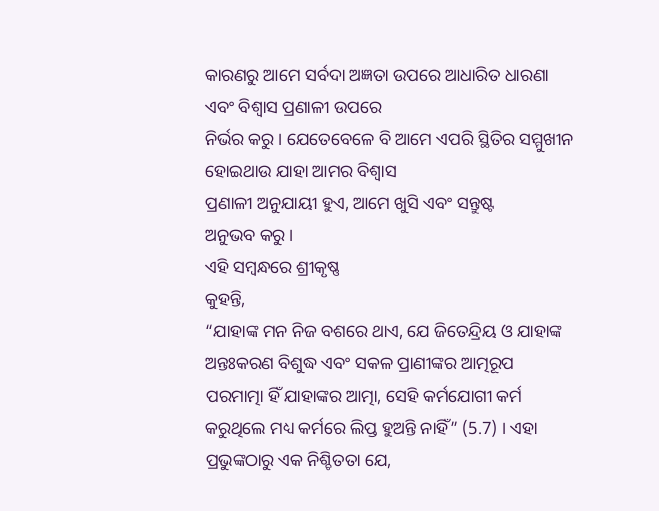କାରଣରୁ ଆମେ ସର୍ବଦା ଅଜ୍ଞତା ଉପରେ ଆଧାରିତ ଧାରଣା ଏବଂ ବିଶ୍ୱାସ ପ୍ରଣାଳୀ ଉପରେ
ନିର୍ଭର କରୁ । ଯେତେବେଳେ ବି ଆମେ ଏପରି ସ୍ଥିତିର ସମ୍ମୁଖୀନ ହୋଇଥାଉ ଯାହା ଆମର ବିଶ୍ୱାସ
ପ୍ରଣାଳୀ ଅନୁଯାୟୀ ହୁଏ, ଆମେ ଖୁସି ଏବଂ ସନ୍ତୁଷ୍ଟ
ଅନୁଭବ କରୁ ।
ଏହି ସମ୍ବନ୍ଧରେ ଶ୍ରୀକୃଷ୍ଣ
କୁହନ୍ତି,
“ଯାହାଙ୍କ ମନ ନିଜ ବଶରେ ଥାଏ, ଯେ ଜିତେନ୍ଦ୍ରିୟ ଓ ଯାହାଙ୍କ ଅନ୍ତଃକରଣ ବିଶୁଦ୍ଧ ଏବଂ ସକଳ ପ୍ରାଣୀଙ୍କର ଆତ୍ମରୂପ
ପରମାତ୍ମା ହିଁ ଯାହାଙ୍କର ଆତ୍ମା, ସେହି କର୍ମଯୋଗୀ କର୍ମ
କରୁଥିଲେ ମଧ୍ୟ କର୍ମରେ ଲିପ୍ତ ହୁଅନ୍ତି ନାହିଁ” (5.7) । ଏହା ପ୍ରଭୁଙ୍କଠାରୁ ଏକ ନିଶ୍ଚିତତା ଯେ,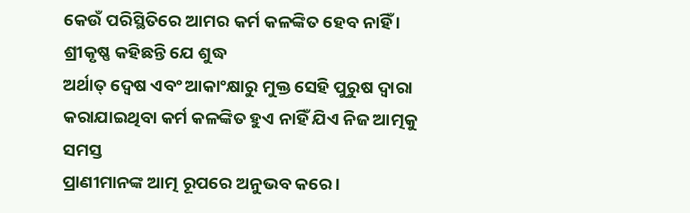କେଉଁ ପରିସ୍ଥିତିରେ ଆମର କର୍ମ କଳଙ୍କିତ ହେବ ନାହିଁ ।
ଶ୍ରୀକୃଷ୍ଣ କହିଛନ୍ତି ଯେ ଶୁଦ୍ଧ
ଅର୍ଥାତ୍ ଦ୍ୱେଷ ଏବଂ ଆକାଂକ୍ଷାରୁ ମୁକ୍ତ ସେହି ପୁରୁଷ ଦ୍ୱାରା କରାଯାଇଥିବା କର୍ମ କଳଙ୍କିତ ହୁଏ ନାହିଁ ଯିଏ ନିଜ ଆତ୍ମକୁ ସମସ୍ତ
ପ୍ରାଣୀମାନଙ୍କ ଆତ୍ମ ରୂପରେ ଅନୁଭବ କରେ ।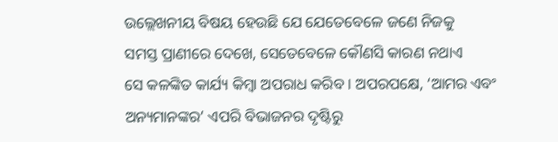ଉଲ୍ଲେଖନୀୟ ବିଷୟ ହେଉଛି ଯେ ଯେତେବେଳେ ଜଣେ ନିଜକୁ
ସମସ୍ତ ପ୍ରାଣୀରେ ଦେଖେ, ସେତେବେଳେ କୌଣସି କାରଣ ନଥାଏ
ସେ କଳଙ୍କିତ କାର୍ଯ୍ୟ କିମ୍ବା ଅପରାଧ କରିବ । ଅପରପକ୍ଷେ, ‘ଆମର ଏବଂ ଅନ୍ୟମାନଙ୍କର’ ଏପରି ବିଭାଜନର ଦୃଷ୍ଟିରୁ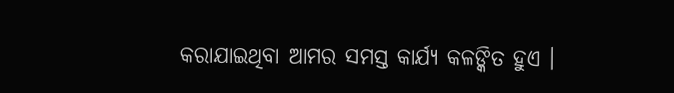କରାଯାଇଥିବା ଆମର ସମସ୍ତ କାର୍ଯ୍ୟ କଳଙ୍କିତ ହୁଏ ।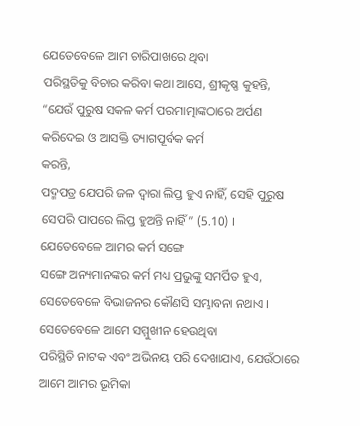ଯେତେବେଳେ ଆମ ଚାରିପାଖରେ ଥିବା
ପରିସ୍ଥତିକୁ ବିଚାର କରିବା କଥା ଆସେ, ଶ୍ରୀକୃଷ୍ଣ କୁହନ୍ତି, “ଯେଉଁ ପୁରୁଷ ସକଳ କର୍ମ ପରମାତ୍ମାଙ୍କଠାରେ ଅର୍ପଣ କରିଦେଇ ଓ ଆସକ୍ତି ତ୍ୟାଗପୂର୍ବକ କର୍ମ
କରନ୍ତି,
ପଦ୍ମପତ୍ର ଯେପରି ଜଳ ଦ୍ୱାରା ଲିପ୍ତ ହୁଏ ନାହିଁ, ସେହି ପୁରୁଷ ସେପରି ପାପରେ ଲିପ୍ତ ହୁଅନ୍ତି ନାହିଁ” (5.10) ।
ଯେତେବେଳେ ଆମର କର୍ମ ସଙ୍ଗେ
ସଙ୍ଗେ ଅନ୍ୟମାନଙ୍କର କର୍ମ ମଧ୍ୟ ପ୍ରଭୁଙ୍କୁ ସମର୍ପିତ ହୁଏ, ସେତେବେଳେ ବିଭାଜନର କୌଣସି ସମ୍ଭାବନା ନଥାଏ । ସେତେବେଳେ ଆମେ ସମ୍ମୁଖୀନ ହେଉଥିବା
ପରିସ୍ଥିତି ନାଟକ ଏବଂ ଅଭିନୟ ପରି ଦେଖାଯାଏ, ଯେଉଁଠାରେ ଆମେ ଆମର ଭୂମିକା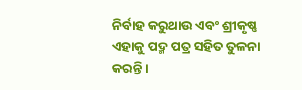ନିର୍ବାହ କରୁଥାଉ ଏବଂ ଶ୍ରୀକୃଷ୍ଣ ଏହାକୁ ପଦ୍ମ ପତ୍ର ସହିତ ତୁଳନା କରନ୍ତି ।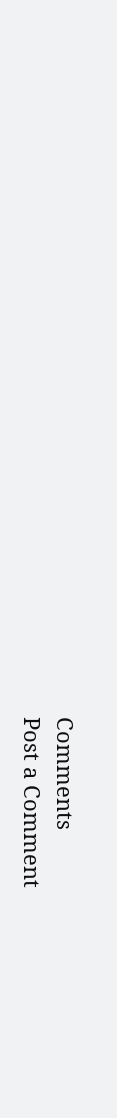Comments
Post a Comment